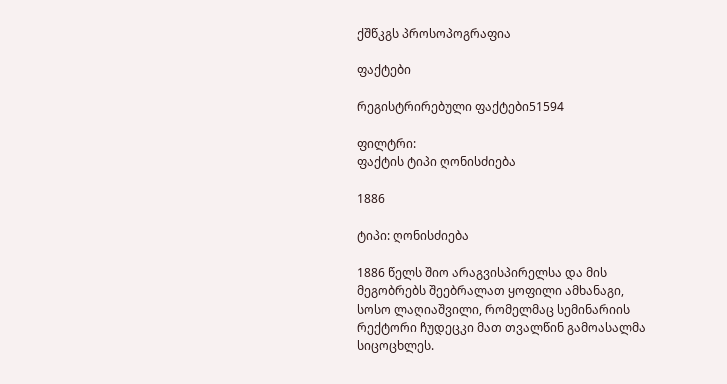ქშწკგს პროსოპოგრაფია

ფაქტები

რეგისტრირებული ფაქტები51594

ფილტრი:
ფაქტის ტიპი ღონისძიება

1886

ტიპი: ღონისძიება

1886 წელს შიო არაგვისპირელსა და მის მეგობრებს შეებრალათ ყოფილი ამხანაგი, სოსო ლაღიაშვილი, რომელმაც სემინარიის რექტორი ჩუდეცკი მათ თვალწინ გამოასალმა სიცოცხლეს.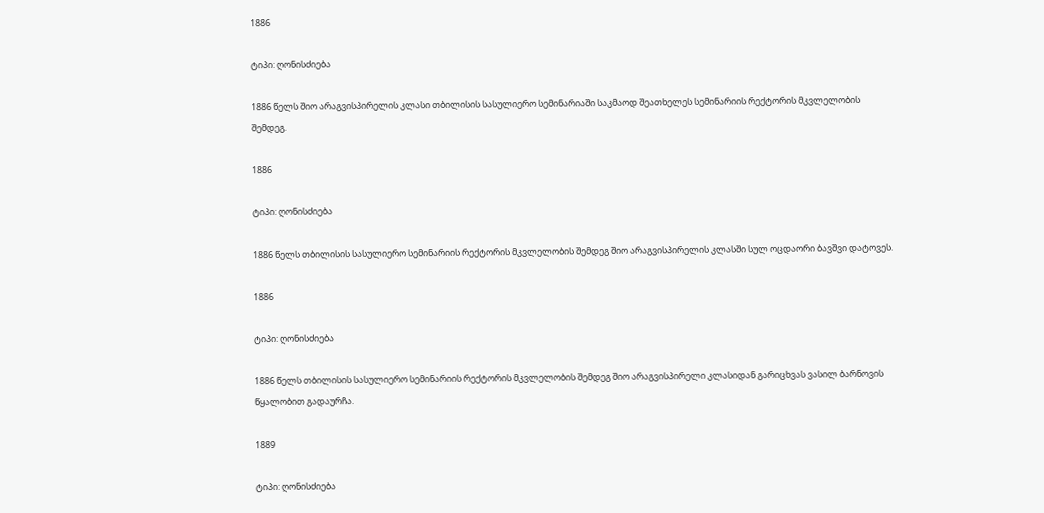1886

ტიპი: ღონისძიება

1886 წელს შიო არაგვისპირელის კლასი თბილისის სასულიერო სემინარიაში საკმაოდ შეათხელეს სემინარიის რექტორის მკვლელობის შემდეგ.

1886

ტიპი: ღონისძიება

1886 წელს თბილისის სასულიერო სემინარიის რექტორის მკვლელობის შემდეგ შიო არაგვისპირელის კლასში სულ ოცდაორი ბავშვი დატოვეს.

1886

ტიპი: ღონისძიება

1886 წელს თბილისის სასულიერო სემინარიის რექტორის მკვლელობის შემდეგ შიო არაგვისპირელი კლასიდან გარიცხვას ვასილ ბარნოვის წყალობით გადაურჩა.

1889

ტიპი: ღონისძიება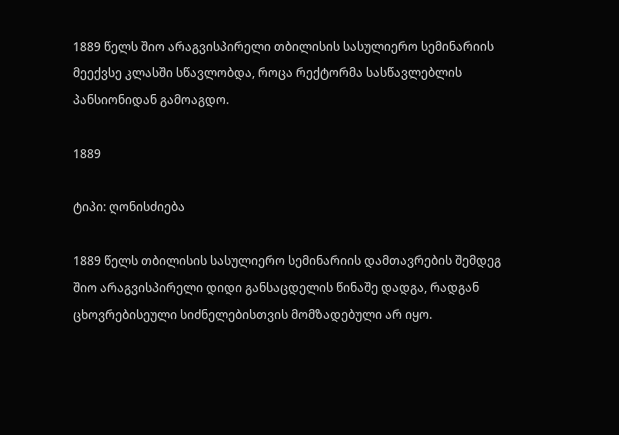1889 წელს შიო არაგვისპირელი თბილისის სასულიერო სემინარიის მეექვსე კლასში სწავლობდა, როცა რექტორმა სასწავლებლის პანსიონიდან გამოაგდო.

1889

ტიპი: ღონისძიება

1889 წელს თბილისის სასულიერო სემინარიის დამთავრების შემდეგ შიო არაგვისპირელი დიდი განსაცდელის წინაშე დადგა, რადგან ცხოვრებისეული სიძნელებისთვის მომზადებული არ იყო.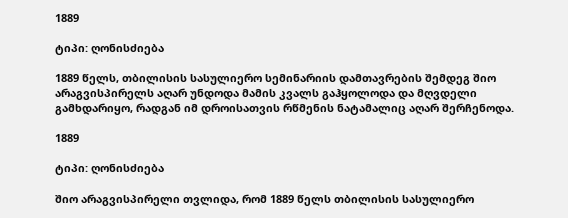1889

ტიპი: ღონისძიება

1889 წელს, თბილისის სასულიერო სემინარიის დამთავრების შემდეგ შიო არაგვისპირელს აღარ უნდოდა მამის კვალს გაჰყოლოდა და მღვდელი გამხდარიყო, რადგან იმ დროისათვის რწმენის ნატამალიც აღარ შერჩენოდა.

1889

ტიპი: ღონისძიება

შიო არაგვისპირელი თვლიდა, რომ 1889 წელს თბილისის სასულიერო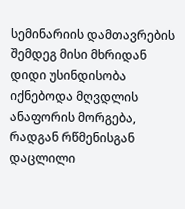სემინარიის დამთავრების შემდეგ მისი მხრიდან დიდი უსინდისობა იქნებოდა მღვდლის ანაფორის მორგება, რადგან რწმენისგან დაცლილი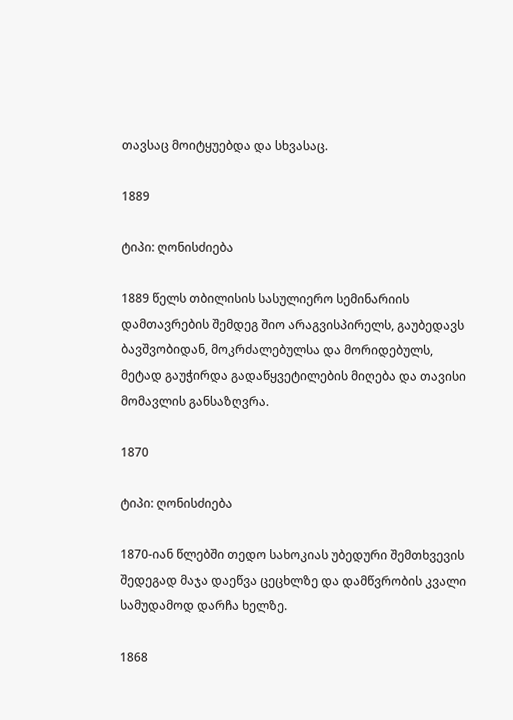თავსაც მოიტყუებდა და სხვასაც.

1889

ტიპი: ღონისძიება

1889 წელს თბილისის სასულიერო სემინარიის დამთავრების შემდეგ შიო არაგვისპირელს, გაუბედავს ბავშვობიდან, მოკრძალებულსა და მორიდებულს, მეტად გაუჭირდა გადაწყვეტილების მიღება და თავისი მომავლის განსაზღვრა.

1870

ტიპი: ღონისძიება

1870-იან წლებში თედო სახოკიას უბედური შემთხვევის შედეგად მაჯა დაეწვა ცეცხლზე და დამწვრობის კვალი სამუდამოდ დარჩა ხელზე.

1868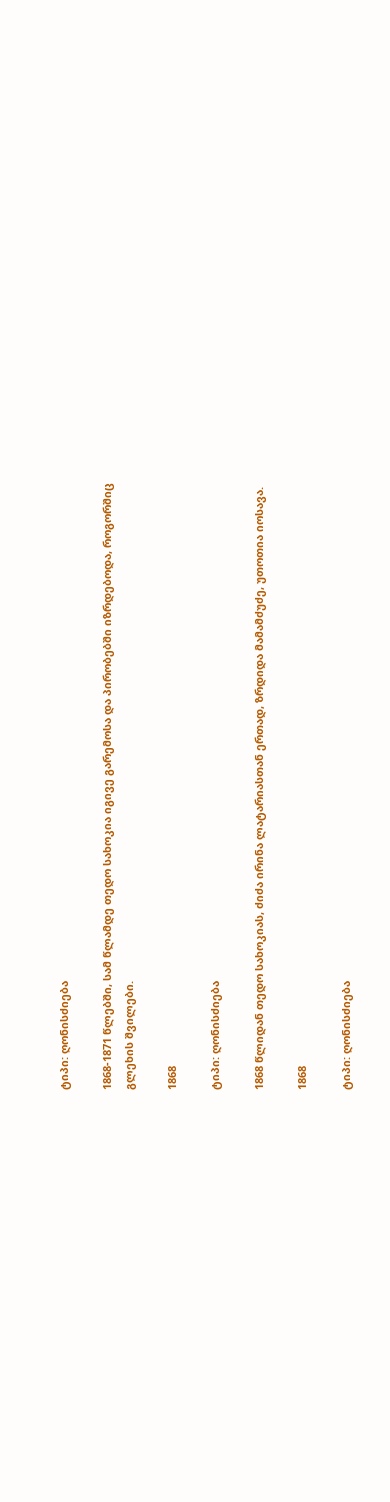ტიპი: ღონისძიება

1868-1871 წლებში, სამ წლამდე თედო სახოკია იგივე გარემოსა და პირობებში იზრდებოდა, როგორშიც გლეხის შვილები.

1868

ტიპი: ღონისძიება

1868 წლიდან თედო სახოკიას, ძიძა ირინა ლატარიასთან ერთად, ზრდიდა მამამძუძე, უთოთია იოსავა.

1868

ტიპი: ღონისძიება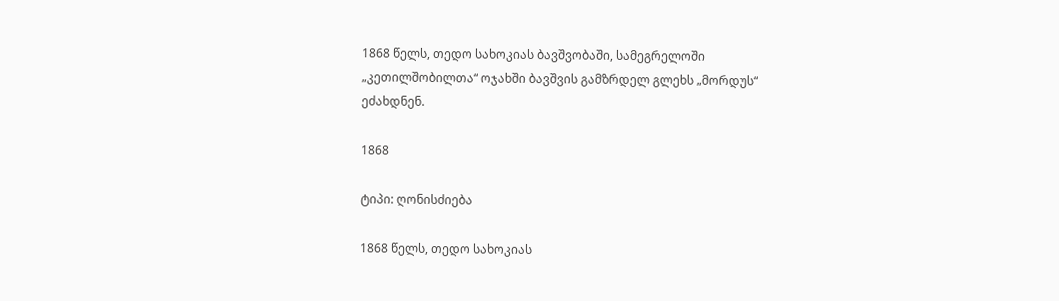1868 წელს, თედო სახოკიას ბავშვობაში, სამეგრელოში „კეთილშობილთა“ ოჯახში ბავშვის გამზრდელ გლეხს „მორდუს“ ეძახდნენ.

1868

ტიპი: ღონისძიება

1868 წელს, თედო სახოკიას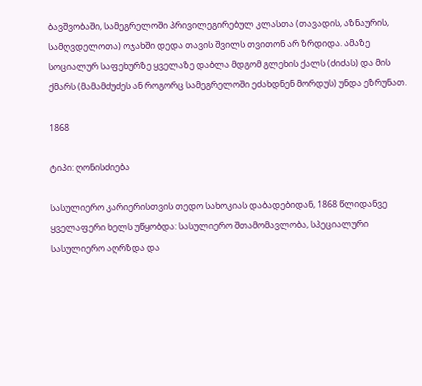ბავშვობაში, სამეგრელოში პრივილეგირებულ კლასთა (თავადის, აზნაურის, სამღვდელოთა) ოჯახში დედა თავის შვილს თვითონ არ ზრდიდა. ამაზე სოციალურ საფეხურზე ყველაზე დაბლა მდგომ გლეხის ქალს (ძიძას) და მის ქმარს (მამამძუძეს ან როგორც სამეგრელოში ეძახდნენ მორდუს) უნდა ეზრუნათ.

1868

ტიპი: ღონისძიება

სასულიერო კარიერისთვის თედო სახოკიას დაბადებიდან, 1868 წლიდანვე ყველაფერი ხელს უწყობდა: სასულიერო შთამომავლობა, სპეციალური სასულიერო აღრზდა და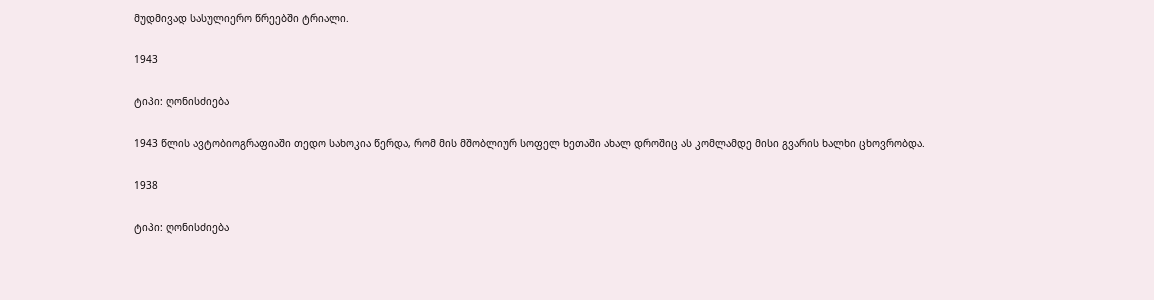მუდმივად სასულიერო წრეებში ტრიალი.

1943

ტიპი: ღონისძიება

1943 წლის ავტობიოგრაფიაში თედო სახოკია წერდა, რომ მის მშობლიურ სოფელ ხეთაში ახალ დროშიც ას კომლამდე მისი გვარის ხალხი ცხოვრობდა.

1938

ტიპი: ღონისძიება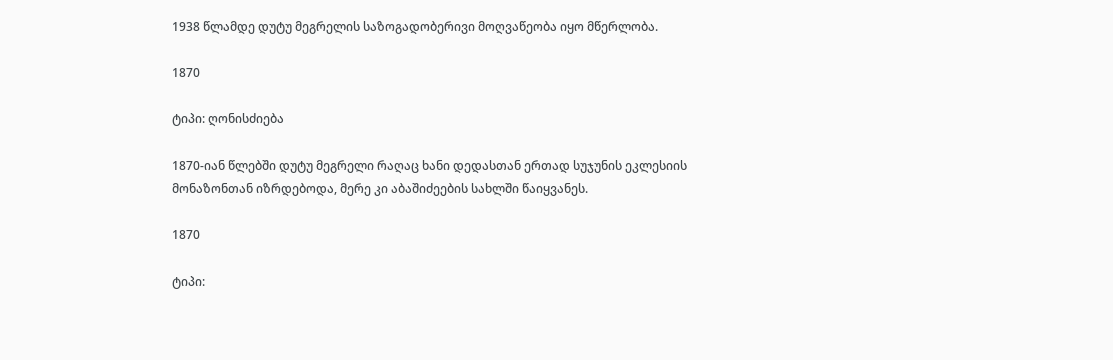1938 წლამდე დუტუ მეგრელის საზოგადობერივი მოღვაწეობა იყო მწერლობა.

1870

ტიპი: ღონისძიება

1870-იან წლებში დუტუ მეგრელი რაღაც ხანი დედასთან ერთად სუჯუნის ეკლესიის მონაზონთან იზრდებოდა, მერე კი აბაშიძეების სახლში წაიყვანეს.

1870

ტიპი: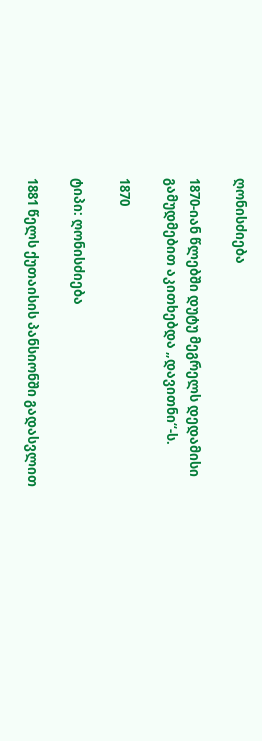ღონისძიება

1870-იან წლებში დუტუ მეგრელს დედამისი გამუდმებით აკითხებდა „დავითნი“-ს.

1870

ტიპი: ღონისძიება

1881 წელს ქუთაისის პანსიონში გადასვლით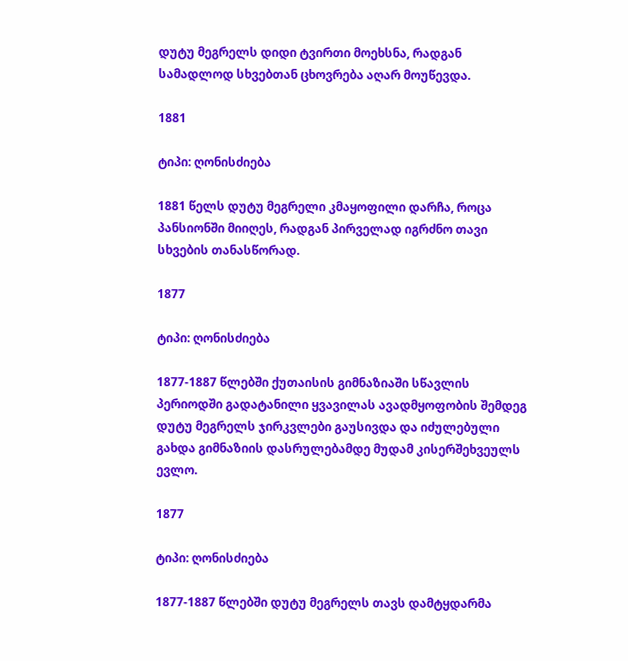დუტუ მეგრელს დიდი ტვირთი მოეხსნა, რადგან სამადლოდ სხვებთან ცხოვრება აღარ მოუწევდა.

1881

ტიპი: ღონისძიება

1881 წელს დუტუ მეგრელი კმაყოფილი დარჩა, როცა პანსიონში მიიღეს, რადგან პირველად იგრძნო თავი სხვების თანასწორად.

1877

ტიპი: ღონისძიება

1877-1887 წლებში ქუთაისის გიმნაზიაში სწავლის პერიოდში გადატანილი ყვავილას ავადმყოფობის შემდეგ დუტუ მეგრელს ჯირკვლები გაუსივდა და იძულებული გახდა გიმნაზიის დასრულებამდე მუდამ კისერშეხვეულს ევლო.

1877

ტიპი: ღონისძიება

1877-1887 წლებში დუტუ მეგრელს თავს დამტყდარმა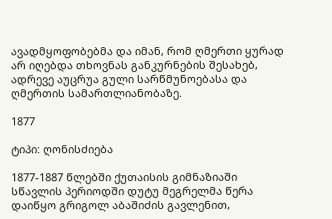ავადმყოფობებმა და იმან, რომ ღმერთი ყურად არ იღებდა თხოვნას განკურნების შესახებ, ადრევე აუცრუა გული სარწმუნოებასა და ღმერთის სამართლიანობაზე.

1877

ტიპი: ღონისძიება

1877-1887 წლებში ქუთაისის გიმნაზიაში სწავლის პერიოდში დუტუ მეგრელმა წერა დაიწყო გრიგოლ აბაშიძის გავლენით,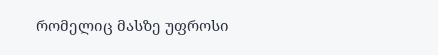რომელიც მასზე უფროსი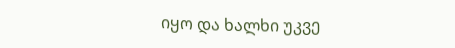იყო და ხალხი უკვე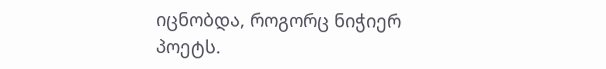იცნობდა, როგორც ნიჭიერ პოეტს.